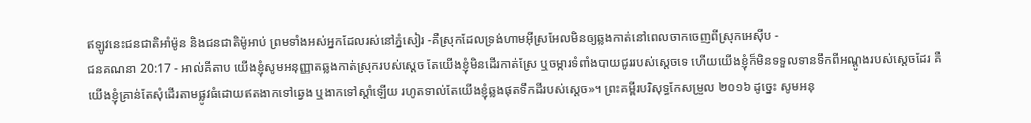ឥឡូវនេះជនជាតិអាំម៉ូន និងជនជាតិម៉ូអាប់ ព្រមទាំងអស់អ្នកដែលរស់នៅភ្នំសៀរ -គឺស្រុកដែលទ្រង់ហាមអ៊ីស្រអែលមិនឲ្យឆ្លងកាត់នៅពេលចាកចេញពីស្រុកអេស៊ីប -
ជនគណនា 20:17 - អាល់គីតាប យើងខ្ញុំសូមអនុញ្ញាតឆ្លងកាត់ស្រុករបស់ស្តេច តែយើងខ្ញុំមិនដើរកាត់ស្រែ ឬចម្ការទំពាំងបាយជូររបស់ស្តេចទេ ហើយយើងខ្ញុំក៏មិនទទួលទានទឹកពីអណ្តូងរបស់ស្តេចដែរ គឺយើងខ្ញុំគ្រាន់តែសុំដើរតាមផ្លូវធំដោយឥតងាកទៅឆ្វេង ឬងាកទៅស្តាំឡើយ រហូតទាល់តែយើងខ្ញុំឆ្លងផុតទឹកដីរបស់ស្តេច»។ ព្រះគម្ពីរបរិសុទ្ធកែសម្រួល ២០១៦ ដូច្នេះ សូមអនុ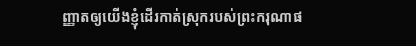ញ្ញាតឲ្យយើងខ្ញុំដើរកាត់ស្រុករបស់ព្រះករុណាផ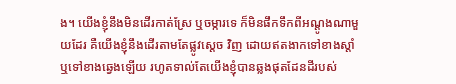ង។ យើងខ្ញុំនឹងមិនដើរកាត់ស្រែ ឬចម្ការទេ ក៏មិនផឹកទឹកពីអណ្តូងណាមួយដែរ គឺយើងខ្ញុំនឹងដើរតាមតែផ្លូវស្ដេច វិញ ដោយឥតងាកទៅខាងស្តាំ ឬទៅខាងឆ្វេងឡើយ រហូតទាល់តែយើងខ្ញុំបានឆ្លងផុតដែនដីរបស់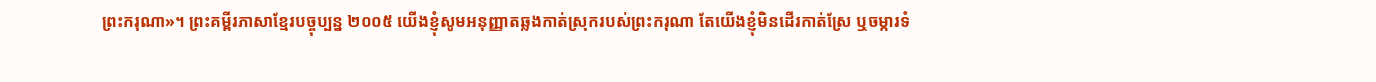ព្រះករុណា»។ ព្រះគម្ពីរភាសាខ្មែរបច្ចុប្បន្ន ២០០៥ យើងខ្ញុំសូមអនុញ្ញាតឆ្លងកាត់ស្រុករបស់ព្រះករុណា តែយើងខ្ញុំមិនដើរកាត់ស្រែ ឬចម្ការទំ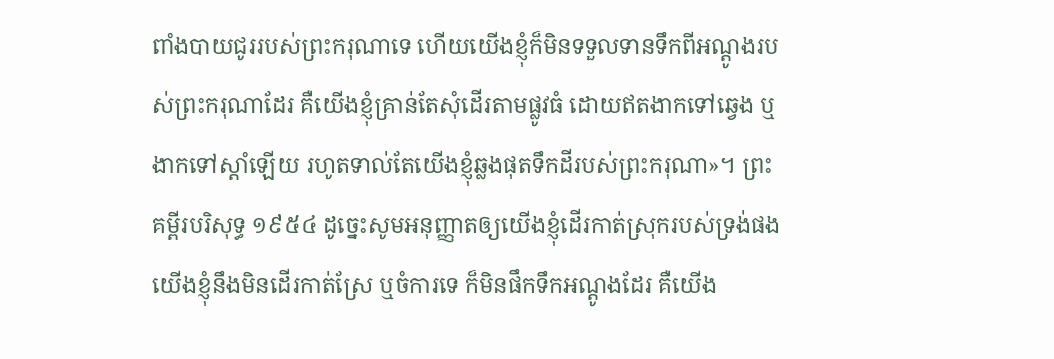ពាំងបាយជូររបស់ព្រះករុណាទេ ហើយយើងខ្ញុំក៏មិនទទួលទានទឹកពីអណ្ដូងរបស់ព្រះករុណាដែរ គឺយើងខ្ញុំគ្រាន់តែសុំដើរតាមផ្លូវធំ ដោយឥតងាកទៅឆ្វេង ឬងាកទៅស្ដាំឡើយ រហូតទាល់តែយើងខ្ញុំឆ្លងផុតទឹកដីរបស់ព្រះករុណា»។ ព្រះគម្ពីរបរិសុទ្ធ ១៩៥៤ ដូច្នេះសូមអនុញ្ញាតឲ្យយើងខ្ញុំដើរកាត់ស្រុករបស់ទ្រង់ផង យើងខ្ញុំនឹងមិនដើរកាត់ស្រែ ឬចំការទេ ក៏មិនផឹកទឹកអណ្តូងដែរ គឺយើង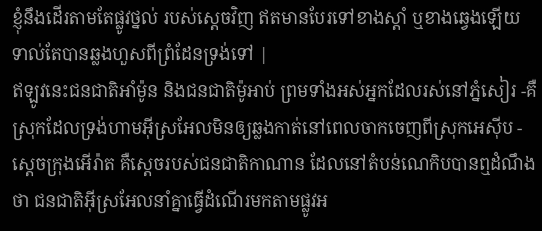ខ្ញុំនឹងដើរតាមតែផ្លូវថ្នល់ របស់ស្តេចវិញ ឥតមានបែរទៅខាងស្តាំ ឬខាងឆ្វេងឡើយ ទាល់តែបានឆ្លងហួសពីព្រំដែនទ្រង់ទៅ |
ឥឡូវនេះជនជាតិអាំម៉ូន និងជនជាតិម៉ូអាប់ ព្រមទាំងអស់អ្នកដែលរស់នៅភ្នំសៀរ -គឺស្រុកដែលទ្រង់ហាមអ៊ីស្រអែលមិនឲ្យឆ្លងកាត់នៅពេលចាកចេញពីស្រុកអេស៊ីប -
ស្តេចក្រុងអើរ៉ាត គឺស្តេចរបស់ជនជាតិកាណាន ដែលនៅតំបន់ណេកិបបានឮដំណឹងថា ជនជាតិអ៊ីស្រអែលនាំគ្នាធ្វើដំណើរមកតាមផ្លូវអ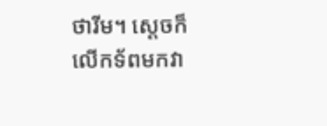ថារីម។ ស្តេចក៏លើកទ័ពមកវា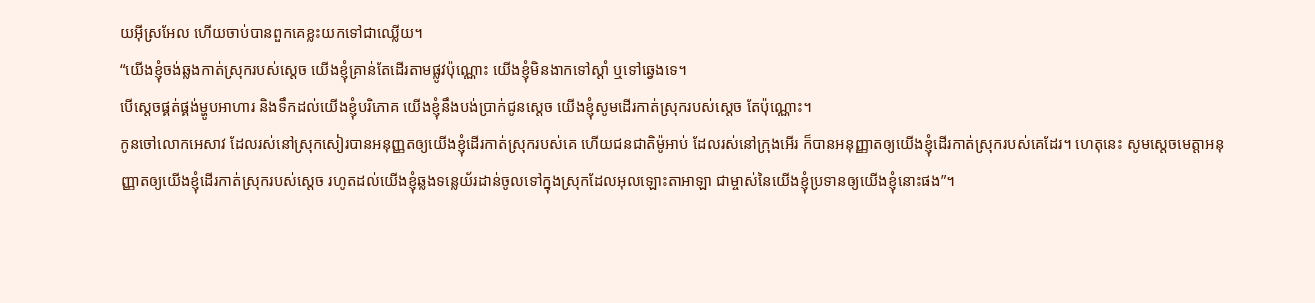យអ៊ីស្រអែល ហើយចាប់បានពួកគេខ្លះយកទៅជាឈ្លើយ។
“យើងខ្ញុំចង់ឆ្លងកាត់ស្រុករបស់ស្តេច យើងខ្ញុំគ្រាន់តែដើរតាមផ្លូវប៉ុណ្ណោះ យើងខ្ញុំមិនងាកទៅស្តាំ ឬទៅឆ្វេងទេ។
បើស្តេចផ្គត់ផ្គង់ម្ហូបអាហារ និងទឹកដល់យើងខ្ញុំបរិភោគ យើងខ្ញុំនឹងបង់ប្រាក់ជូនស្តេច យើងខ្ញុំសូមដើរកាត់ស្រុករបស់ស្តេច តែប៉ុណ្ណោះ។
កូនចៅលោកអេសាវ ដែលរស់នៅស្រុកសៀរបានអនុញ្ញតឲ្យយើងខ្ញុំដើរកាត់ស្រុករបស់គេ ហើយជនជាតិម៉ូអាប់ ដែលរស់នៅក្រុងអើរ ក៏បានអនុញ្ញាតឲ្យយើងខ្ញុំដើរកាត់ស្រុករបស់គេដែរ។ ហេតុនេះ សូមស្តេចមេត្តាអនុញ្ញាតឲ្យយើងខ្ញុំដើរកាត់ស្រុករបស់ស្តេច រហូតដល់យើងខ្ញុំឆ្លងទន្លេយ័រដាន់ចូលទៅក្នុងស្រុកដែលអុលឡោះតាអាឡា ជាម្ចាស់នៃយើងខ្ញុំប្រទានឲ្យយើងខ្ញុំនោះផង”។